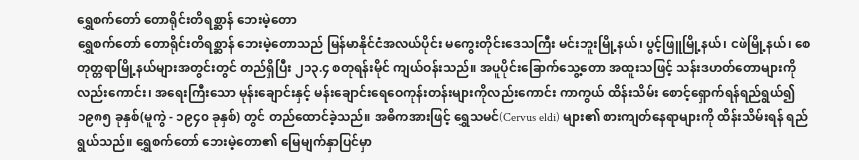ရွှေစက်တော် တောရိုင်းတိရစ္ဆာန် ဘေးမဲ့တော
ရွှေစက်တော် တောရိုင်းတိရစ္ဆာန် ဘေးမဲ့တောသည် မြန်မာနိုင်ငံအလယ်ပိုင်း မကွေးတိုင်းဒေသကြီး မင်းဘူးမြို့နယ်၊ ပွင့်ဖြူမြို့နယ်၊ ငဖဲမြို့နယ်၊ စေတုတ္တရာမြို့နယ်များအတွင်းတွင် တည်ရှိပြီး ၂၁၃.၄ စတုရန်းမိုင် ကျယ်ဝန်းသည်။ အပူပိုင်းခြောက်သွေ့တော အထူးသဖြင့် သန်းဒဟတ်တောများကိုလည်းကောင်း၊ အရေးကြီးသော မုန်းချောင်းနှင့် မန်းချောင်းရေဝေကုန်းတန်းများကိုလည်းကောင်း ကာကွယ် ထိန်းသိမ်း စောင့်ရှောက်ရန်ရည်ရွယ်၍ ၁၉၈၅ ခုနှစ်(မူကွဲ - ၁၉၄၀ ခုနှစ်) တွင် တည်ထောင်ခဲ့သည်။ အဓိကအားဖြင့် ရွှေသမင်(Cervus eldi) များ၏ စားကျတ်နေရာများကို ထိန်းသိမ်းရန် ရည်ရွယ်သည်။ ရွှေစက်တော် ဘေးမဲ့တော၏ မြေမျက်နှာပြင်မှာ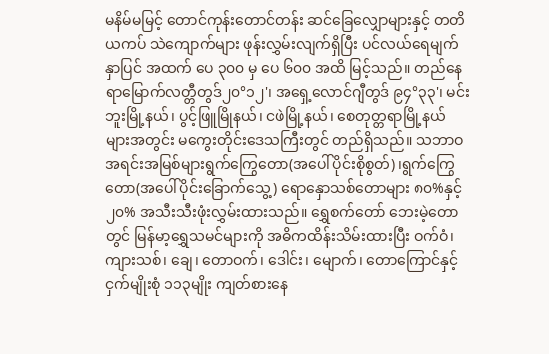မနိမ်မမြင့် တောင်ကုန်းတောင်တန်း ဆင်ခြေလျှောများနှင့် တတိယကပ် သဲကျောက်များ ဖုန်းလွှမ်းလျက်ရှိပြီး ပင်လယ်ရေမျက်နှာပြင် အထက် ပေ ၃၀၀ မှ ပေ ၆၀၀ အထိ မြင့်သည်။ တည်နေရာမြောက်လတ္တီတွဒ်၂၀°၁၂'၊ အရှေ့လောင်ဂျီတွဒ် ၉၄°၃၃'၊ မင်းဘူးမြို့နယ်၊ ပွင့်ဖြူမြိုနယ်၊ ငဖဲမြို့နယ်၊ စေတုတ္တရာမြို့နယ် များအတွင်း မကွေးတိုင်းဒေသကြီးတွင် တည်ရှိသည်။ သဘာဝအရင်းအမြစ်များရွက်ကြွေတော(အပေါ်ပိုင်းစိုစွတ်)၊ရွက်ကြွေတော(အပေါ်ပိုင်းခြောက်သွေ့) ရောနှောသစ်တောများ ၈၀%နှင့် ၂၀% အသီးသီးဖုံးလွှမ်းထားသည်။ ရွှေစက်တော် ဘေးမဲ့တောတွင် မြန်မာ့ရွှေသမင်များကို အဓိကထိန်းသိမ်းထားပြီး ဝက်ဝံ၊ ကျားသစ်၊ ချေ၊ တောဝက်၊ ဒေါင်း၊ မျောက်၊ တောကြောင်နှင့် ငှက်မျိုးစုံ ၁၁၃မျိုး ကျတ်စားနေ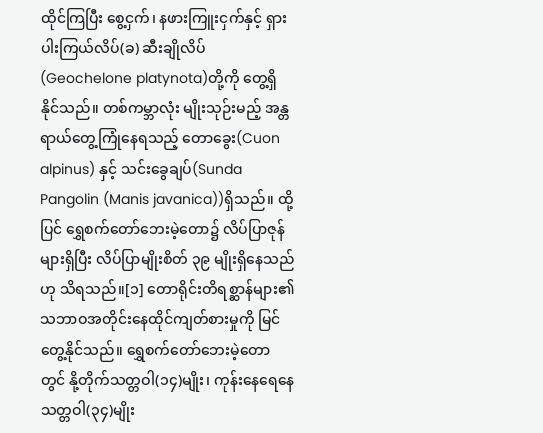ထိုင်ကြပြီး စွေ့ငှက်၊ နဖားကြူးငှက်နှင့် ရှားပါးကြယ်လိပ်(ခ) ဆီးချိုလိပ်(Geochelone platynota)တို့ကို တွေ့ရှိနိုင်သည်။ တစ်ကမ္ဘာလုံး မျိုးသုဉ်းမည့် အန္တရာယ်တွေ့ကြုံနေရသည့် တောခွေး(Cuon alpinus) နှင့် သင်းခွေချပ်(Sunda Pangolin (Manis javanica))ရှိသည်။ ထို့ပြင် ရွှေစက်တော်ဘေးမဲ့တော၌ လိပ်ပြာဇုန်များရှိပြီး လိပ်ပြာမျိုးစိတ် ၃၉ မျိုးရှိနေသည်ဟု သိရသည်။[၁] တောရိုင်းတိရစ္ဆာန်များ၏ သဘာဝအတိုင်းနေထိုင်ကျတ်စားမှုကို မြင်တွေ့နိုင်သည်။ ရွှေစက်တော်ဘေးမဲ့တောတွင် နို့တိုက်သတ္တဝါ(၁၄)မျိုး၊ ကုန်းနေရေနေသတ္တဝါ(၃၄)မျိုး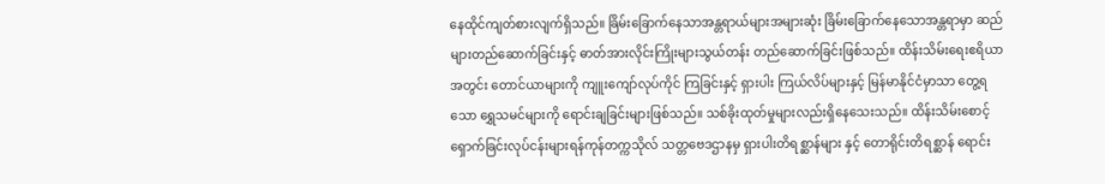နေထိုင်ကျတ်စားလျက်ရှိသည်။ ခြိမ်းခြောက်နေသာအန္တရာယ်များအများဆုံး ခြိမ်းခြောက်နေသောအန္တရာမှာ ဆည်များတည်ဆောက်ခြင်းနှင့် ဓာတ်အားလိုင်းကြိုးများသွယ်တန်း တည်ဆောက်ခြင်းဖြစ်သည်။ ထိန်းသိမ်းရေးဧရိယာအတွင်း တောင်ယာများကို ကျူးကျော်လုပ်ကိုင် ကြခြင်းနှင့် ရှားပါး ကြယ်လိပ်များနှင့် မြန်မာနိုင်ငံမှာသာ တွေ့ရသော ရွှေသမင်များကို ရောင်းချခြင်းများဖြစ်သည်။ သစ်ခိုးထုတ်မှုများလည်းရှိနေသေးသည်။ ထိန်းသိမ်းစောင့်ရှောက်ခြင်းလုပ်ငန်းများရန်ကုန်တက္ကသိုလ် သတ္တဗေဒဌာနမှ ရှားပါးတိရစ္ဆာန်များ နှင့် တောရိုင်းတိရစ္ဆာန် ရောင်း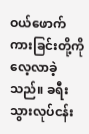ဝယ်ဖောက်ကားခြင်းတို့ကို လေ့လာခဲ့သည်။ ခရီးသွားလုပ်ငန်း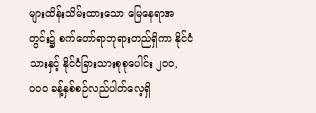များထိန်းသိမ်းထားသော မြေနေရာအတွင်း၌ စက်တော်ရာဘုရားတည်ရှိကာ နိုင်ငံသားနှင့် နိုင်ငံခြားသားစုစုပေါင်း ၂၀၀,၀၀၀ ခန့်နှစ်စဉ်လည်ပါတ်လေ့ရှိ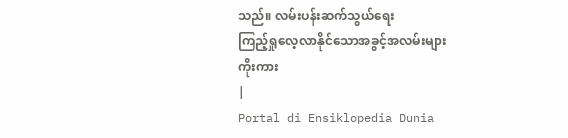သည်။ လမ်းပန်းဆက်သွယ်ရေး
ကြည့်ရှုလေ့လာနိုင်သောအခွင့်အလမ်းများ
ကိုးကား
|
Portal di Ensiklopedia Dunia